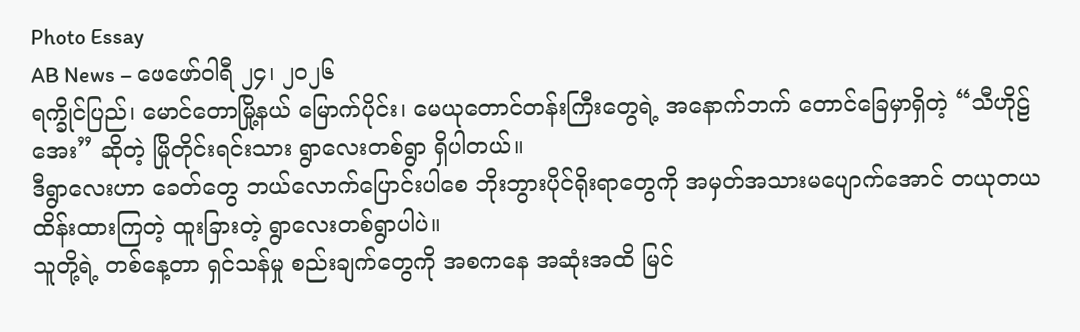Photo Essay
AB News – ဖေဖော်ဝါရီ ၂၄၊ ၂၀၂၆
ရက္ခိုင်ပြည်၊ မောင်တောမြို့နယ် မြောက်ပိုင်း၊ မေယုတောင်တန်းကြီးတွေရဲ့ အနောက်ဘက် တောင်ခြေမှာရှိတဲ့ “သီဟိုဠ်အေး” ဆိုတဲ့ မြိုတိုင်းရင်းသား ရွာလေးတစ်ရွာ ရှိပါတယ်။
ဒီရွာလေးဟာ ခေတ်တွေ ဘယ်လောက်ပြောင်းပါစေ ဘိုးဘွားပိုင်ရိုးရာတွေကို အမှတ်အသားမပျောက်အောင် တယုတယ ထိန်းထားကြတဲ့ ထူးခြားတဲ့ ရွာလေးတစ်ရွာပါပဲ။
သူတို့ရဲ့ တစ်နေ့တာ ရှင်သန်မှု စည်းချက်တွေကို အစကနေ အဆုံးအထိ မြင်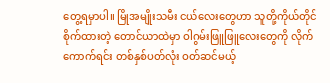တွေ့ရမှာပါ။ မြိုအမျိုးသမီး ငယ်လေးတွေဟာ သူတို့ကိုယ်တိုင် စိုက်ထားတဲ့ တောင်ယာထဲမှာ ဝါဂွမ်းဖြူဖြူလေးတွေကို လိုက်ကောက်ရင်း တစ်နှစ်ပတ်လုံး ဝတ်ဆင်မယ့်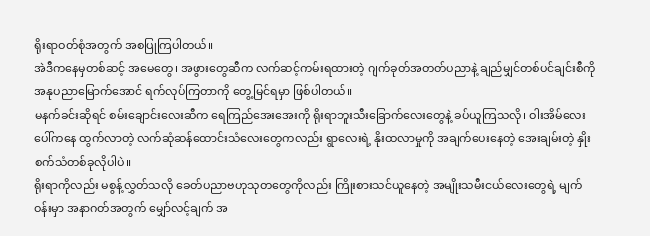ရိုးရာဝတ်စုံအတွက် အစပြုကြပါတယ်။
အဲဒီကနေမှတစ်ဆင့် အမေတွေ၊ အဖွားတွေဆီက လက်ဆင့်ကမ်းရထားတဲ့ ဂျက်ခုတ်အတတ်ပညာနဲ့ ချည်မျှင်တစ်ပင်ချင်းစီကို အနုပညာမြောက်အောင် ရက်လုပ်ကြတာကို တွေ့မြင်ရမှာ ဖြစ်ပါတယ်။
မနက်ခင်းဆိုရင် စမ်းချောင်းလေးဆီက ရေကြည်အေးအေးကို ရိုးရာဘူးသီးခြောက်လေးတွေနဲ့ ခပ်ယူကြသလို၊ ဝါးအိမ်လေးပေါ်ကနေ ထွက်လာတဲ့ လက်ဆုံဆန်ထောင်းသံလေးတွေကလည်း ရွာလေးရဲ့ နိုးထလာမှုကို အချက်ပေးနေတဲ့ အေးချမ်းတဲ့ နှိုးစက်သံတစ်ခုလိုပါပဲ။
ရိုးရာကိုလည်း မစွန့်လွှတ်သလို ခေတ်ပညာဗဟုသုတတွေကိုလည်း ကြိုးစားသင်ယူနေတဲ့ အမျိုးသမီးငယ်လေးတွေရဲ့ မျက်ဝန်းမှာ အနာဂတ်အတွက် မျှော်လင့်ချက် အ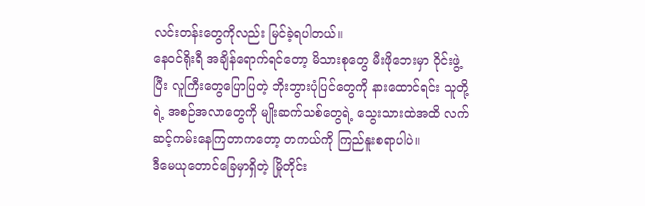လင်းတန်းတွေကိုလည်း မြင်ခဲ့ရပါတယ်။
နေဝင်ရိုးရီ အချိန်ရောက်ရင်တော့ မိသားစုတွေ မီးဖိုဘေးမှာ ဝိုင်းဖွဲ့ပြီး လူကြီးတွေပြောပြတဲ့ ဘိုးဘွားပုံပြင်တွေကို နားထောင်ရင်း သူတို့ရဲ့ အစဉ်အလာတွေကို မျိုးဆက်သစ်တွေရဲ့ သွေးသားထဲအထိ လက်ဆင့်ကမ်းနေကြတာကတော့ တကယ်ကို ကြည်နူးစရာပါပဲ။
ဒီမေယုတောင်ခြေမှာရှိတဲ့ မြိုတိုင်း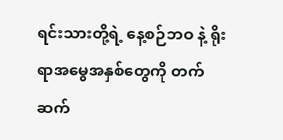ရင်းသားတို့ရဲ့ နေ့စဉ်ဘဝ နဲ့ ရိုးရာအမွေအနှစ်တွေကို တက်ဆက်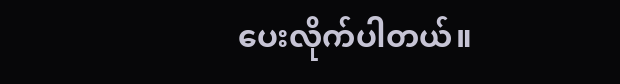ပေးလိုက်ပါတယ်။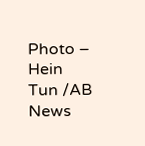Photo – Hein Tun /AB News